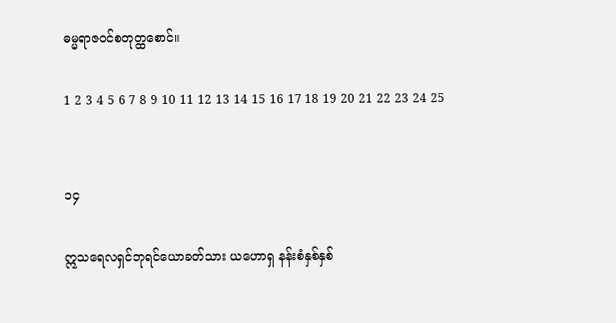ဓမ္မရာဇဝင်‌စတုတ္ထစောင်။

1 2 3 4 5 6 7 8 9 10 11 12 13 14 15 16 17 18 19 20 21 22 23 24 25


၁၄

ဣသရေလရှင်ဘုရင်ယောခတ်သား ယဟောရှ နန်းစံနှစ်နှစ်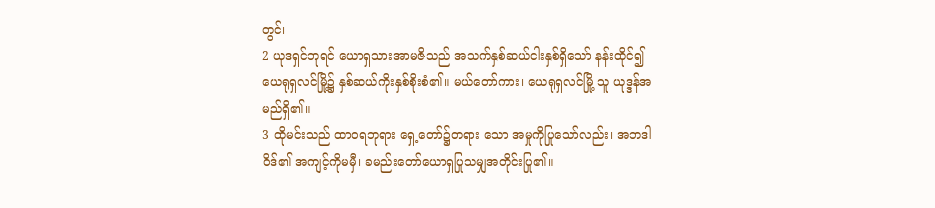တွင်၊
2 ယုဒရှင်ဘုရင် ယောရှသားအာမဇိသည် အသက်နှစ်ဆယ်ငါးနှစ်ရှိသော် နန်းထိုင်၍ ယေရုရှလင်မြို့၌ နှစ်ဆယ်ကိုးနှစ်စိုးစံ၏။ မယ်တော်ကား၊ ယေရုရှလင်မြို့ သူ ယုဒ္ဒန်အမည်ရှိ၏။
3 ထိုမင်းသည် ထာဝရဘုရား ရှေ့တော်၌တရား သော အမှုကိုပြုသော်လည်း၊ အဘဒါဝိဒ်၏ အကျင့်ကိုမမှီ၊ ခမည်းတော်ယောရှပြုသမျှအတိုင်းပြု၏။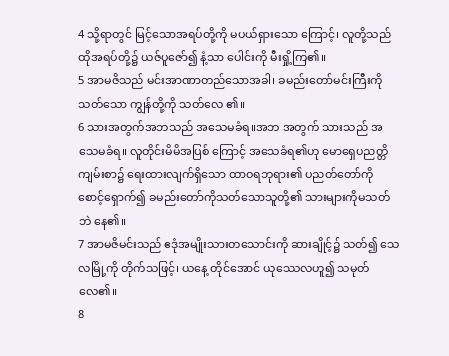4 သို့ရာတွင် မြင့်သောအရပ်တို့ကို မပယ်ရှားသော ကြောင့်၊ လူတို့သည် ထိုအရပ်တို့၌ ယဇ်ပူဇော်၍ နံ့သာ ပေါင်းကို မီးရှို့ကြ၏။
5 အာမဇိသည် မင်းအာဏာတည်သောအခါ၊ ခမည်းတော်မင်းကြီးကို သတ်သော ကျွန်တို့ကို သတ်လေ ၏။
6 သားအတွက်အဘသည် အသေမခံရ။အဘ အတွက် သားသည် အသေမခံရ။ လူတိုင်းမိမိအပြစ် ကြောင့် အသေခံရ၏ဟု မောရှေပညတ္တိကျမ်းစာ၌ ရေးထားလျက်ရှိသော ထာဝရဘုရား၏ ပညတ်တော်ကို စောင့်ရှောက်၍ ခမည်းတော်ကိုသတ်သောသူတို့၏ သားများကိုမသတ်ဘဲ နေ၏။
7 အာမဇိမင်းသည် ဧဒုံအမျိုးသားတသောင်းကို ဆားချိုင့်၌ သတ်၍ သေလမြို့ကို တိုက်သဖြင့်၊ ယနေ့ တိုင်အောင် ယုဿေလဟူ၍ သမုတ်လေ၏။
8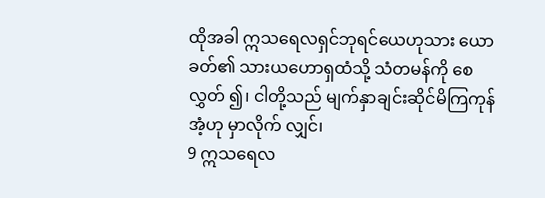ထိုအခါ ဣသရေလရှင်ဘုရင်ယေဟုသား ယောခတ်၏ သားယဟောရှထံသို့ သံတမန်ကို စေလွှတ် ၍၊ ငါတို့သည် မျက်နှာချင်းဆိုင်မိကြကုန်အံ့ဟု မှာလိုက် လျှင်၊
9 ဣသရေလ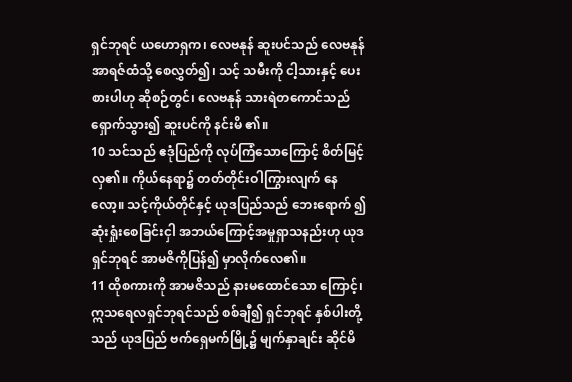ရှင်ဘုရင် ယဟောရှက၊ လေဗနုန် ဆူးပင်သည် လေဗနုန်အာရဇ်ထံသို့ စေလွှတ်၍၊ သင့် သမီးကို ငါ့သားနှင့် ပေးစားပါဟု ဆိုစဉ်တွင်၊ လေဗနုန် သားရဲတကောင်သည် ရှောက်သွား၍ ဆူးပင်ကို နင်းမိ ၏။
10 သင်သည် ဧဒုံပြည်ကို လုပ်ကြံသောကြောင့် စိတ်မြင့်လှ၏။ ကိုယ်နေရာ၌ တတ်တိုင်းဝါကြွားလျက် နေလော့။ သင့်ကိုယ်တိုင်နှင့် ယုဒပြည်သည် ဘေးရောက် ၍ ဆုံးရှုံးစေခြင်းငှါ အဘယ်ကြောင့်အမှုရှာသနည်းဟု ယုဒရှင်ဘုရင် အာမဇိကိုပြန်၍ မှာလိုက်လေ၏။
11 ထိုစကားကို အာမဇိသည် နားမထောင်သော ကြောင့်၊ ဣသရေလရှင်ဘုရင်သည် စစ်ချီ၍ ရှင်ဘုရင် နှစ်ပါးတို့သည် ယုဒပြည် ဗက်ရှေမက်မြို့၌ မျက်နှာချင်း ဆိုင်မိ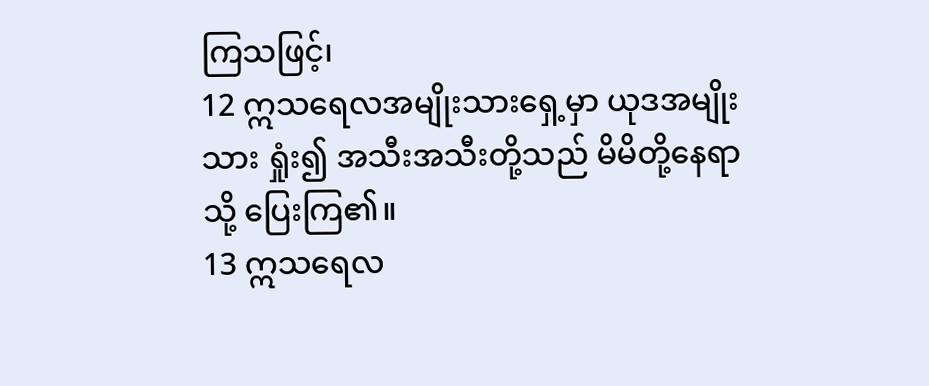ကြသဖြင့်၊
12 ဣသရေလအမျိုးသားရှေ့မှာ ယုဒအမျိုးသား ရှုံး၍ အသီးအသီးတို့သည် မိမိတို့နေရာသို့ ပြေးကြ၏။
13 ဣသရေလ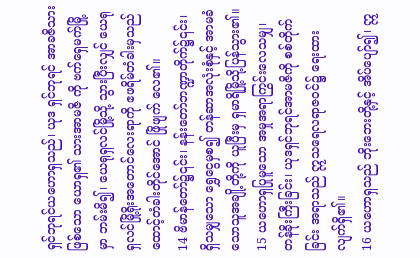ရှင်ဘုရင်ယဟောရှသည်၊ ယုဒ ရှင်ဘုရင် အာခဇိသားဖြစ်သော ယောရှ၏ သားအာမဇိ ကို ဗက်ရှေမက်မြို့မှာ ဘမ်းမိ၍၊ ယေရုရှလင်မြို့သို့ သွားပြီးလျှင် ယေရုရှလင်မြို့ရိုးအတောင်လေးရာကို ဧဖရိမ်တံခါးမှသည် ထောင့်တံခါးတိုင်အောင် ဖြိုဖျက် လေ၏။
14 ဗိမာန်တော်၌၎င်း၊ နန်းတော်ဘဏ္ဍာတိုက်၌၎င်း၊ ရှိသမျှသော ရွှေငွေမှစ၍ တန်ဆာအလုံးစုံနှင့် အာမခံ သောသူအချို့တို့ကို ယူပြီးမှ ရှမာရိမြို့သို့ပြန်သွား၏။
15 ယဟောရှပြုမူသော အမှုအရာကြွင်းလေသမျှ၊ တန်ခိုးကြီးခြင်း၊ ယုဒရှင်ဘုရင်အာမဇိကို စစ်တိုက်ခြင်း အရာသည် ဣသရေလရာဇဝင်၌ ရေးထားလျက်ရှိ၏။
16 ယဟောရှသည် ဘိုးဘေးတို့နှင့် အိပ်ပျော်၍၊ ဣ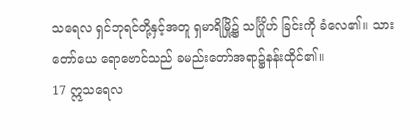သရေလ ရှင်ဘုရင်တို့နှင့်အတူ ရှမာရိမြို့၌ သင်္ဂြိုဟ် ခြင်းကို ခံလေ၏။ သားတော်ယေ ရောဗောင်သည် ခမည်းတော်အရာ၌နန်းထိုင်၏။
17 ဣသရေလ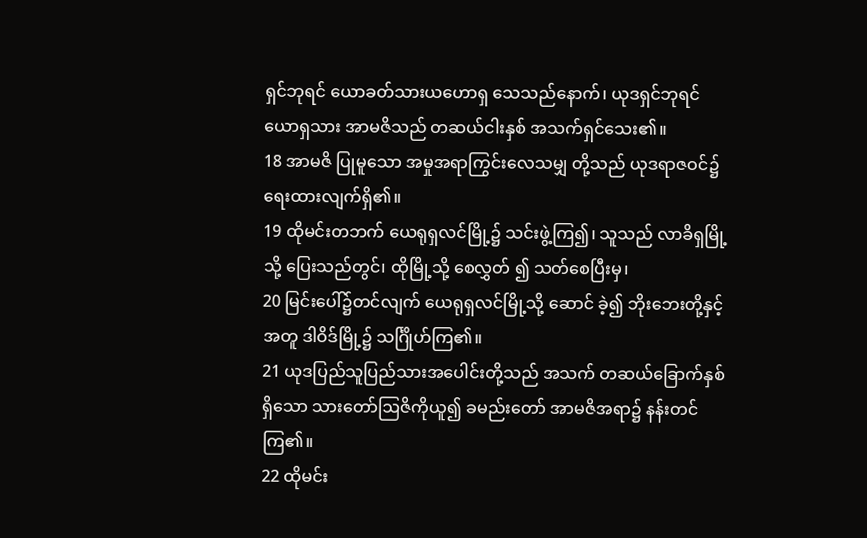ရှင်ဘုရင် ယောခတ်သားယဟောရှ သေသည်နောက်၊ ယုဒရှင်ဘုရင်ယောရှသား အာမဇိသည် တဆယ်ငါးနှစ် အသက်ရှင်သေး၏။
18 အာမဇိ ပြုမူသော အမှုအရာကြွင်းလေသမျှ တို့သည် ယုဒရာဇဝင်၌ရေးထားလျက်ရှိ၏။
19 ထိုမင်းတဘက် ယေရုရှလင်မြို့၌ သင်းဖွဲ့ကြ၍၊ သူသည် လာခိရှမြို့သို့ ပြေးသည်တွင်၊ ထိုမြို့သို့ စေလွှတ် ၍ သတ်စေပြီးမှ၊
20 မြင်းပေါ်၌တင်လျက် ယေရုရှလင်မြို့သို့ ဆောင် ခဲ့၍ ဘိုးဘေးတို့နှင့်အတူ ဒါဝိဒ်မြို့၌ သင်္ဂြိုဟ်ကြ၏။
21 ယုဒပြည်သူပြည်သားအပေါင်းတို့သည် အသက် တဆယ်ခြောက်နှစ်ရှိသော သားတော်ဩဇိကိုယူ၍ ခမည်းတော် အာမဇိအရာ၌ နန်းတင်ကြ၏။
22 ထိုမင်း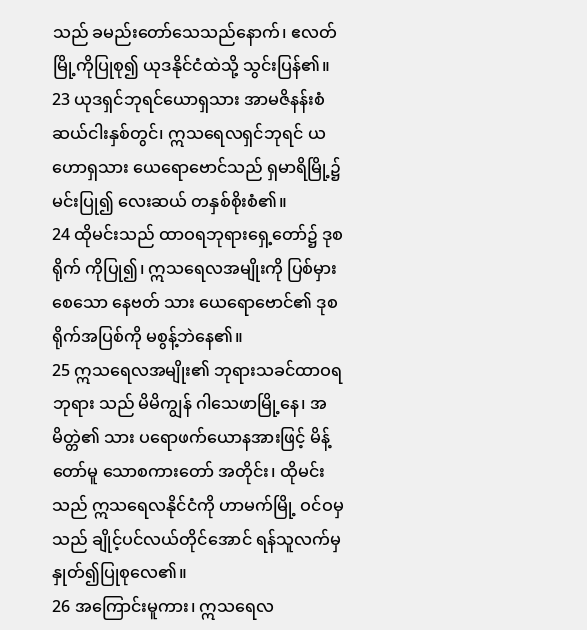သည် ခမည်းတော်သေသည်နောက်၊ ဧလတ်မြို့ကိုပြုစု၍ ယုဒနိုင်ငံထဲသို့ သွင်းပြန်၏။
23 ယုဒရှင်ဘုရင်ယောရှသား အာမဇိနန်းစံ ဆယ်ငါးနှစ်တွင်၊ ဣသရေလရှင်ဘုရင် ယဟောရှသား ယေရောဗောင်သည် ရှမာရိမြို့၌ မင်းပြု၍ လေးဆယ် တနှစ်စိုးစံ၏။
24 ထိုမင်းသည် ထာဝရဘုရားရှေ့တော်၌ ဒုစရိုက် ကိုပြု၍၊ ဣသရေလအမျိုးကို ပြစ်မှားစေသော နေဗတ် သား ယေရောဗောင်၏ ဒုစရိုက်အပြစ်ကို မစွန့်ဘဲနေ၏။
25 ဣသရေလအမျိုး၏ ဘုရားသခင်ထာဝရဘုရား သည် မိမိကျွန် ဂါသေဖာမြို့နေ၊ အမိတ္တဲ၏ သား ပရောဖက်ယောနအားဖြင့် မိန့်တော်မူ သောစကားတော် အတိုင်း၊ ထိုမင်းသည် ဣသရေလနိုင်ငံကို ဟာမက်မြို့ ဝင်ဝမှသည် ချိုင့်ပင်လယ်တိုင်အောင် ရန်သူလက်မှ နှုတ်၍ပြုစုလေ၏။
26 အကြောင်းမူကား၊ ဣသရေလ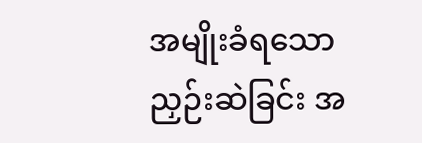အမျိုးခံရသော ညှဉ်းဆဲခြင်း အ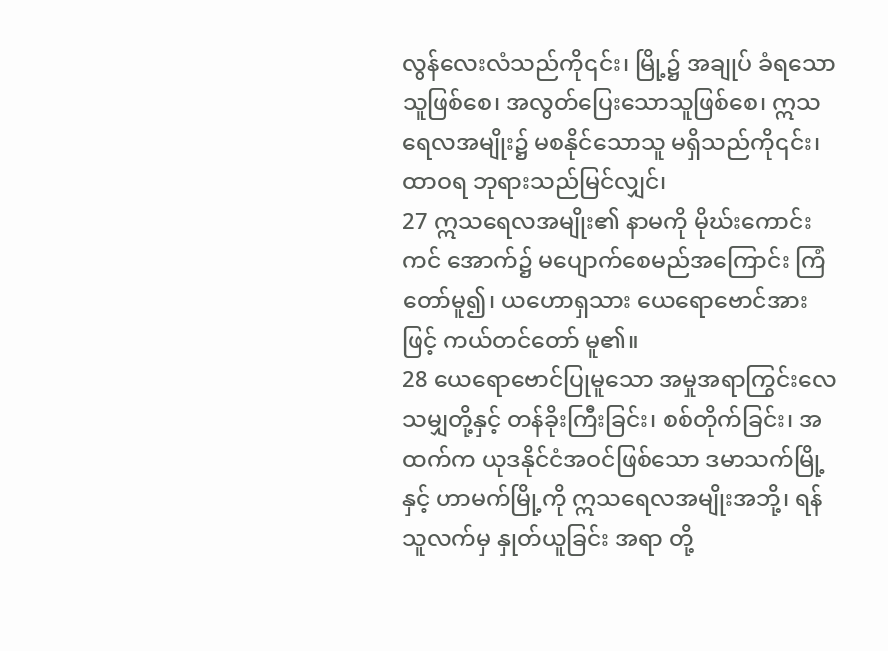လွန်လေးလံသည်ကို၎င်း၊ မြို့၌ အချုပ် ခံရသောသူဖြစ်စေ၊ အလွတ်ပြေးသောသူဖြစ်စေ၊ ဣသ ရေလအမျိုး၌ မစနိုင်သောသူ မရှိသည်ကို၎င်း၊ ထာဝရ ဘုရားသည်မြင်လျှင်၊
27 ဣသရေလအမျိုး၏ နာမကို မိုဃ်းကောင်းကင် အောက်၌ မပျောက်စေမည်အကြောင်း ကြံတော်မူ၍၊ ယဟောရှသား ယေရောဗောင်အားဖြင့် ကယ်တင်တော် မူ၏။
28 ယေရောဗောင်ပြုမူသော အမှုအရာကြွင်းလေ သမျှတို့နှင့် တန်ခိုးကြီးခြင်း၊ စစ်တိုက်ခြင်း၊ အထက်က ယုဒနိုင်ငံအဝင်ဖြစ်သော ဒမာသက်မြို့နှင့် ဟာမက်မြို့ကို ဣသရေလအမျိုးအဘို့၊ ရန်သူလက်မှ နှုတ်ယူခြင်း အရာ တို့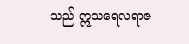သည် ဣသရေလရာဇ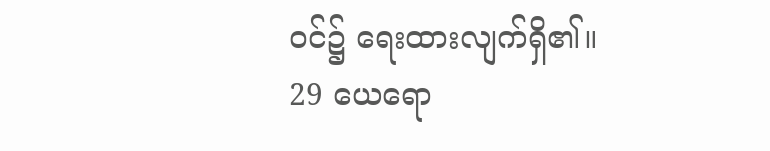ဝင်၌ ရေးထားလျက်ရှိ၏။
29 ယေရော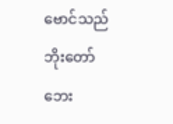ဗောင်သည် ဘိုးတော်ဘေး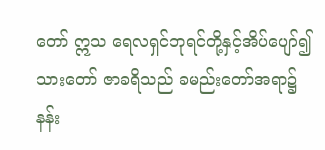တော် ဣသ ရေလရှင်ဘုရင်တို့နှင့်အိပ်ပျော်၍ သားတော် ဇာခရိသည် ခမည်းတော်အရာ၌နန်း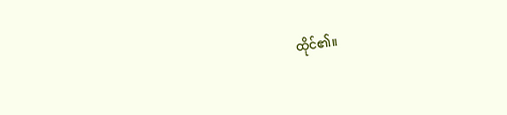ထိုင်၏။